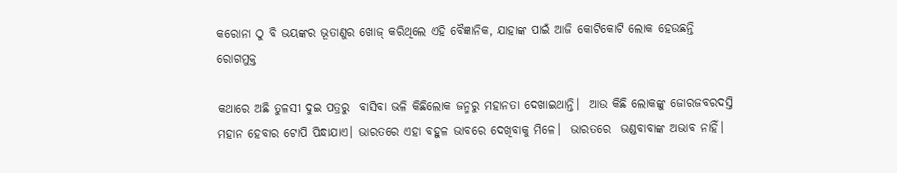କରୋନା ଠୁ ବି ଭୟଙ୍କର ଭୂତାଣୁର ଖୋଜ୍ କରିଥିଲେ ଏହି ବୈଜ୍ଞାନିକ, ଯାହାଙ୍କ ପାଇଁ ଆଜି କୋଟିକୋଟି ଲୋକ ହେଉଛନ୍ତି ରୋଗମୁକ୍ତ

କଥାରେ ଅଛି ତୁଳସୀ ଦୁଇ ପତ୍ରରୁ  ବାସିବା ଭଳି କିଛିଲୋକ ଜନ୍ମରୁ ମହାନତା ଦେଖାଇଥାନ୍ତି।  ଆଉ କିଛି ଲୋକଙ୍କୁ ଜୋରଜବରଦସ୍ତି ମହାନ ହେବାର ଟୋପି ପିନ୍ଧାଯାଏ। ଭାରତରେ ଏହା ବହୁଳ ଭାବରେ ଦେଖିବାକୁ ମିଳେ।  ଭାରତରେ  ଭଣ୍ଡବାବାଙ୍କ ଅଭାବ ନାହିଁ।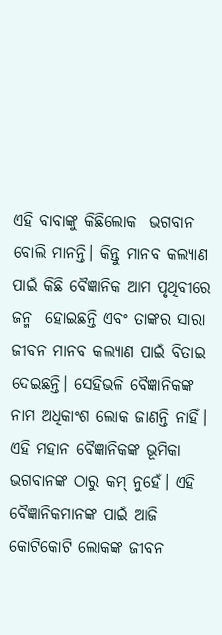ଏହି ବାବାଙ୍କୁ କିଛିଲୋକ  ଭଗବାନ ବୋଲି ମାନନ୍ତି। କିନ୍ତୁ ମାନବ କଲ୍ୟାଣ ପାଇଁ କିଛି ବୈଜ୍ଞାନିକ ଆମ ପୃଥିବୀରେ ଜନ୍ମ  ହୋଇଛନ୍ତି ଏବଂ ତାଙ୍କର ସାରା ଜୀବନ ମାନବ କଲ୍ୟାଣ ପାଇଁ ବିତାଇ ଦେଇଛନ୍ତି। ସେହିଭଳି ବୈଜ୍ଞାନିକଙ୍କ ନାମ ଅଧିକାଂଶ ଲୋକ ଜାଣନ୍ତି ନାହିଁ। ଏହି ମହାନ ବୈଜ୍ଞାନିକଙ୍କ ଭୂମିକା ଭଗବାନଙ୍କ ଠାରୁ କମ୍ ନୁହେଁ। ଏହି  ବୈଜ୍ଞାନିକମାନଙ୍କ ପାଇଁ ଆଜି କୋଟିକୋଟି ଲୋକଙ୍କ ଜୀବନ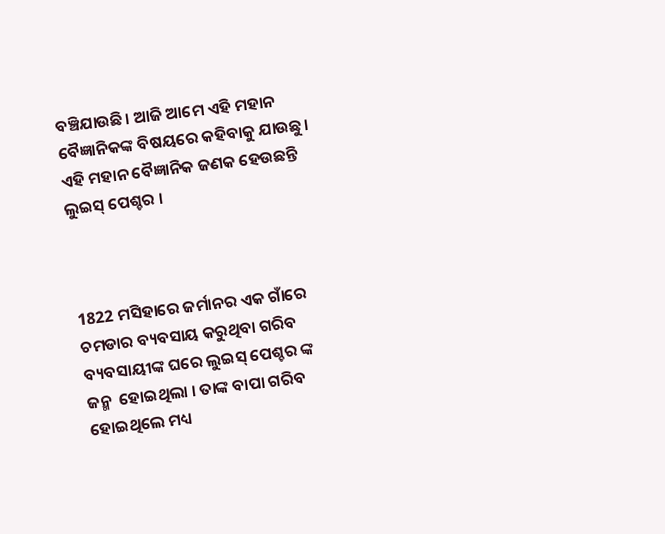ବଞ୍ଚିଯାଉଛି। ଆଜି ଆମେ ଏହି ମହାନ ବୈଜ୍ଞାନିକଙ୍କ ବିଷୟରେ କହିବାକୁ ଯାଉଛୁ। ଏହି ମହାନ ବୈଜ୍ଞାନିକ ଜଣକ ହେଉଛନ୍ତି ଲୁଇସ୍ ପେଶ୍ଚର ।



1822 ମସିହାରେ ଜର୍ମାନର ଏକ ଗାଁରେ ଚମଡାର ବ୍ୟବସାୟ କରୁଥିବା ଗରିବ ବ୍ୟବସାୟୀଙ୍କ ଘରେ ଲୁଇସ୍ ପେଶ୍ଚର ଙ୍କ ଜନ୍ମ  ହୋଇଥିଲା । ତାଙ୍କ ବାପା ଗରିବ ହୋଇଥିଲେ ମଧ୍ୟ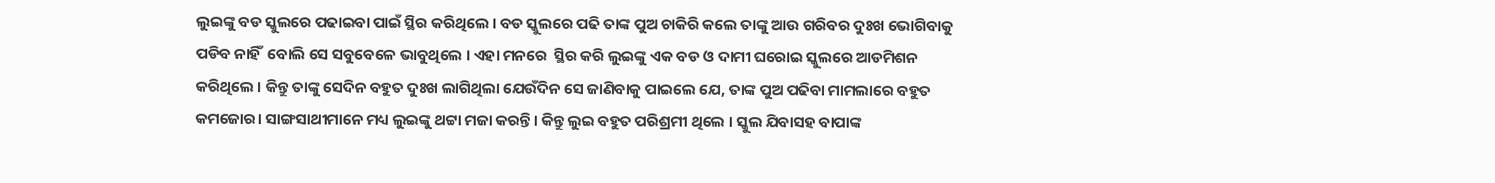ଲୁଇଙ୍କୁ ବଡ ସ୍କୁଲରେ ପଢାଇବା ପାଇଁ ସ୍ଥିର କରିଥିଲେ । ବଡ ସ୍କୁଲରେ ପଢି ତାଙ୍କ ପୁଅ ଚାକିରି କଲେ ତାଙ୍କୁ ଆଉ ଗରିବର ଦୁଃଖ ଭୋଗିବାକୁ ପଡିବ ନାହିଁ  ବୋଲି ସେ ସବୁବେଳେ ଭାବୁଥିଲେ । ଏହା ମନରେ  ସ୍ଥିର କରି ଲୁଇଙ୍କୁ ଏକ ବଡ ଓ ଦାମୀ ଘରୋଇ ସ୍କୁଲରେ ଆଡମିଶନ କରିଥିଲେ । କିନ୍ତୁ ତାଙ୍କୁ ସେଦିନ ବହୁତ ଦୁଃଖ ଲାଗିଥିଲା ଯେଉଁଦିନ ସେ ଜାଣିବାକୁ ପାଇଲେ ଯେ, ତାଙ୍କ ପୁଅ ପଢିବା ମାମଲାରେ ବହୁତ  କମଜୋର। ସାଙ୍ଗସାଥୀମାନେ ମଧ୍ୟ ଲୁଇଙ୍କୁ ଥଟ୍ଟା ମଜା କରନ୍ତି। କିନ୍ତୁ ଲୁଇ ବହୁତ ପରିଶ୍ରମୀ ଥିଲେ । ସ୍କୁଲ ଯିବାସହ ବାପାଙ୍କ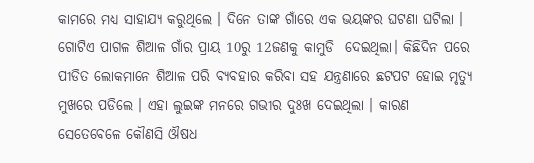କାମରେ ମଧ୍ୟ ସାହାଯ୍ୟ କରୁଥିଲେ । ଦିନେ ତାଙ୍କ ଗାଁରେ ଏକ ଭୟଙ୍କର ଘଟଣା ଘଟିଲା । ଗୋଟିଏ ପାଗଳ ଶିଆଳ ଗାଁର ପ୍ରାୟ 10ରୁ 12ଜଣକୁ କାମୁଡି  ଦେଇଥିଲା। କିଛିଦିନ ପରେ ପୀଡିତ ଲୋକମାନେ ଶିଆଳ ପରି ବ୍ୟବହାର କରିବା ସହ ଯନ୍ତ୍ରଣାରେ ଛଟପଟ ହୋଇ ମୃତ୍ୟୁ ମୁଖରେ ପଡିଲେ । ଏହା ଲୁଇଙ୍କ ମନରେ ଗଭୀର ଦୁଃଖ ଦେଇଥିଲା । କାରଣ ସେତେବେଳେ କୌଣସି ଔଷଧ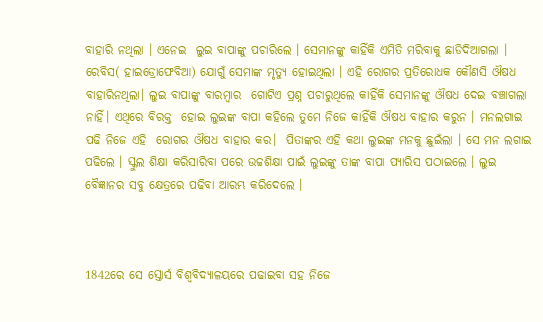ବାହାରି ନଥିଲା । ଏନେଇ  ଲୁଇ ବାପାଙ୍କୁ ପଚାରିଲେ । ସେମାନଙ୍କୁ କାହିଁକି ଏମିତି ମରିବାକୁ ଛାଡିଦିଆଗଲା । ରେବିସ( ହାଇଡ୍ରୋଫେବିଆ) ଯୋଗୁଁ ସେମାଙ୍କ ମୃତ୍ୟୁ ହୋଇଥିଲା । ଏହି ରୋଗର ପ୍ରତିରୋଧକ କୌଣସି ଔଷଧ ବାହାରିନଥିଲା। ଲୁଇ ବାପାଙ୍କୁ ବାରମ୍ବାର  ଗୋଟିଏ ପ୍ରଶ୍ନ ପଚାରୁଥିଲେ କାହିଁକି ସେମାନଙ୍କୁ ଔଷଧ ଦେଇ ବଞ୍ଚାଗଲା ନାହିଁ। ଏଥିରେ ବିରକ୍ତ  ହୋଇ ଲୁଇଙ୍କ ବାପା କହିଲେ ତୁମେ ନିଜେ କାହିଁକି ଔଷଧ ବାହାର କରୁନ । ମନଲଗାଇ ପଢି ନିଜେ ଏହି  ରୋଗର ଔଷଧ ବାହାର କର।  ପିତାଙ୍କର ଏହି କଥା ଲୁଇଙ୍କ ମନକୁ ଛୁଇଁଲା । ସେ ମନ ଲଗାଇ ପଢିଲେ । ସ୍କୁଲ ଶିକ୍ଷା କରିସାରିବା ପରେ ଉଚ୍ଚଶିକ୍ଷା ପାଇଁ ଲୁଇଙ୍କୁ ତାଙ୍କ ବାପା ପ୍ୟାରିସ ପଠାଇଲେ । ଲୁଇ ବୈଜ୍ଞାନର ସବୁ କ୍ଷେତ୍ରରେ ପଢିବା ଆରମ୍ଭ କରିଦେଲେ ।



1842ରେ ସେ ସ୍ତୋର୍ସ ବିଶ୍ୱବିଦ୍ୟାଳୟରେ ପଢାଇବା ସହ ନିଜେ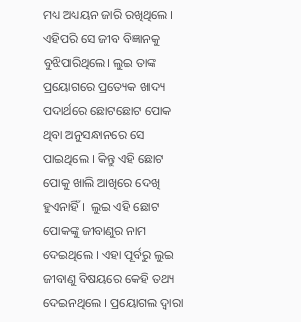ମଧ୍ୟ ଅଧ୍ୟୟନ ଜାରି ରଖିଥିଲେ । ଏହିପରି ସେ ଜୀବ ବିଜ୍ଞାନକୁ ବୁଝିପାରିଥିଲେ। ଲୁଇ ତାଙ୍କ   ପ୍ରୟୋଗରେ ପ୍ରତ୍ୟେକ ଖାଦ୍ୟ ପଦାର୍ଥରେ ଛୋଟଛୋଟ ପୋକ ଥିବା ଅନୁସନ୍ଧାନରେ ସେ ପାଇଥିଲେ । କିନ୍ତୁ ଏହି ଛୋଟ ପୋକୁ ଖାଲି ଆଖିରେ ଦେଖି ହୁଏନାହିଁ ।  ଲୁଇ ଏହି ଛୋଟ ପୋକଙ୍କୁ ଜୀବାଣୁର ନାମ ଦେଇଥିଲେ । ଏହା ପୂର୍ବରୁ ଲୁଇ ଜୀବାଣୁ ବିଷୟରେ କେହି ତଥ୍ୟ ଦେଇନଥିଲେ । ପ୍ରୟୋଗଲ ଦ୍ୱାରା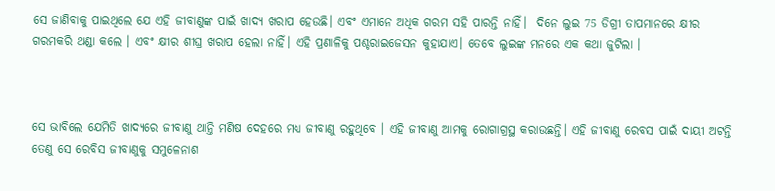ସେ ଜାଣିବାକୁ ପାଇଥିଲେ ଯେ ଏହି ଜୀବାଣୁଙ୍କ ପାଇଁ ଖାଦ୍ୟ ଖରାପ ହେଉଛି। ଏବଂ ଏମାନେ ଅଧିକ ଗରମ ସହି ପାରନ୍ତି ନାହିଁ।  ଦିନେ ଲୁଇ 75 ଡିଗ୍ରୀ ତାପମାନରେ କ୍ଷୀର ଗରମକରି ଥଣ୍ଡା କଲେ । ଏବଂ କ୍ଷୀର ଶୀଘ୍ର ଖରାପ ହେଲା ନାହିଁ। ଏହି ପ୍ରଣାଳିକୁ ପଶ୍ଚରାଇଜେସନ କୁହାଯାଏ। ତେବେ ଲୁଇଙ୍କ ମନରେ ଏକ କଥା ଜୁଟିଲା ।



ସେ ଭାବିଲେ ଯେମିତି ଖାଦ୍ୟରେ ଜୀବାଣୁ ଥାନ୍ତି ମଣିଷ ଦେହରେ ମଧ୍ୟ ଜୀବାଣୁ ରହୁଥିବେ । ଏହି ଜୀବାଣୁ ଆମକୁ ରୋଗାଗ୍ରସ୍ଥ କରାଉଛନ୍ତି। ଏହି ଜୀବାଣୁ ରେବସ ପାଇଁ ଦାୟୀ ଅଟନ୍ତି ତେଣୁ ସେ ରେବିସ ଜୀବାଣୁକୁ ସମୁଳେନାଶ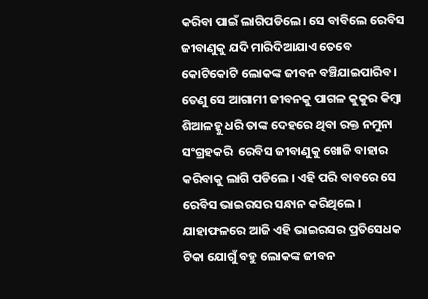କରିବା ପାଇଁ ଲାଗିପଡିଲେ। ସେ ବାବିଲେ ରେବିସ ଜୀବାଣୁକୁ ଯଦି ମାରିଦିଆଯାଏ ତେବେ କୋଟିକୋଟି ଲୋକଙ୍କ ଜୀବନ ବଞ୍ଚିଯାଇପାରିବ। ତେଣୁ ସେ ଆଗାମୀ ଜୀବନକୁ ପାଗଳ କୁକୁର କିମ୍ବା ଶିଆଳହ୍କୁ ଧରି ତାଙ୍କ ଦେହରେ ଥିବା ରକ୍ତ ନମୁନା ସଂଗ୍ରହକରି  ରେବିସ ଜୀବାଣୁକୁ ଖୋଜି ବାହାର କରିବାକୁ ଲାଗି ପଡିଲେ । ଏହି ପରି ବାବରେ ସେ ରେବିସ ଭାଇରସର ସନ୍ଧାନ କରିଥିଲେ । ଯାହାଫଳରେ ଆଜି ଏହି ଭାଇରସର ପ୍ରତିସେଧକ ଟିକା ଯୋଗୁଁ ବହୁ ଲୋକଙ୍କ ଜୀବନ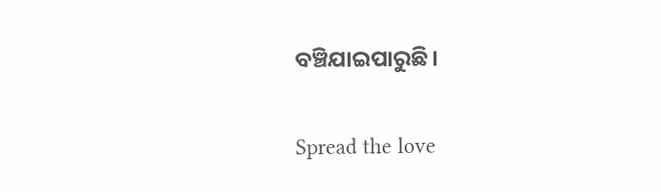ବଞ୍ଚିଯାଇପାରୁଛି।

Spread the love